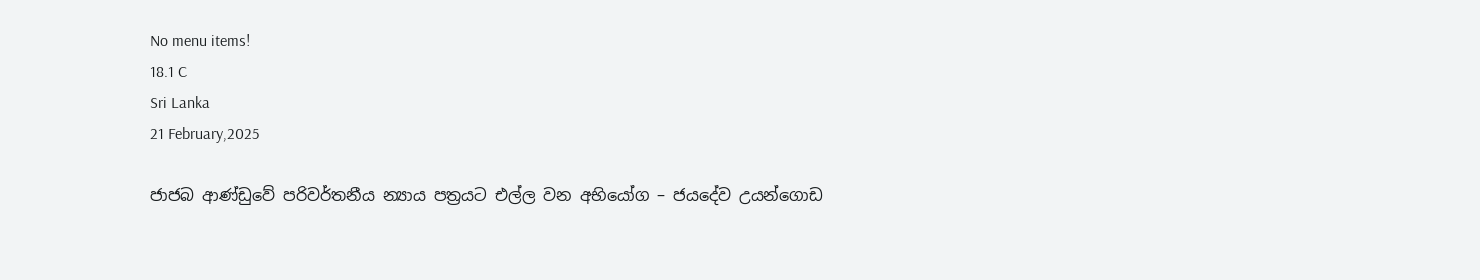No menu items!
18.1 C
Sri Lanka
21 February,2025

ජාජබ ආණ්ඩුවේ පරිවර්තනීය න්‍යාය පත්‍රයට එල්ල වන අභියෝග – ජයදේව උයන්ගොඩ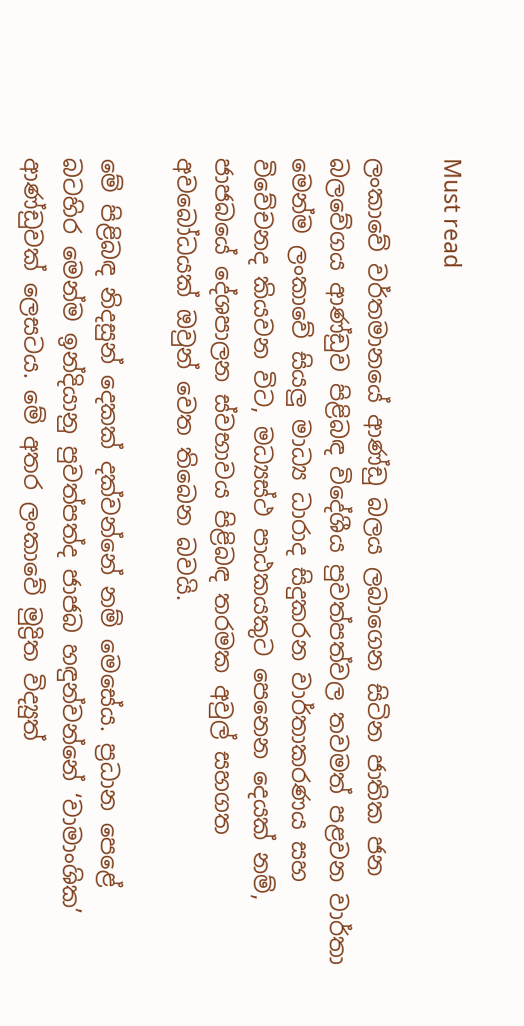Must read

ලංකාවේ වර්තමානයේ ආණ්ඩු බලය ලබාගෙන සිටින ජාතික ජන බලවේගය ආණ්ඩුව පිළිබඳ විදේශීය පුවත්පත්වල තවමත් පළවන වාර්තා මෙන්ම ලංකාවේ සියලු මාධ්‍ය ධාරාද සිදුකරන වාර්තාකරණය සහ විවේචනද කියවන විට, මධ්‍යස්ථ පාඨකයකුට පෙනෙන දෙයක් නම්, ජාජබයේ දේශපාලන ස්වභාවය පිළිබඳ තරමක අවුල් සහගත අවබෝධයක් ඔවුන් වෙත තිබෙන බවයි.

මේ පිළිබඳ නිදසුන් දෙකක් දක්වන්නේ නම් මෙසේය. ප්‍රධාන පෙළේ බටහිර මෙන්ම ඉන්දියානු පුවත්පත්ද ජාජබ හඳුන්වන්නේ ‘වාමාංශික’ ආණ්ඩුවක් ලෙසටය. මේ අතර ලංකාවේ මුද්‍රිත විද්‍යුත්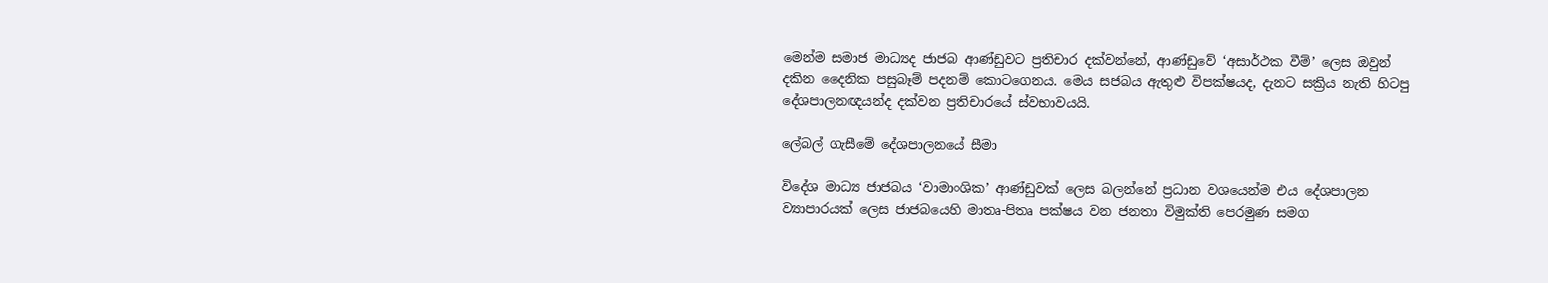මෙන්ම සමාජ මාධ්‍යද ජාජබ ආණ්ඩුවට ප්‍රතිචාර දක්වන්නේ, ආණ්ඩුවේ ‘අසාර්ථක වීම්’ ලෙස ඔවුන් දකින දෛනික පසුබෑම් පදනම් කොටගෙනය. මෙය සජබය ඇතුළු විපක්ෂයද, දැනට සක්‍රිය නැති හිටපු දේශපාලනඥයන්ද දක්වන ප්‍රතිචාරයේ ස්වභාවයයි.

ලේබල් ගැසීමේ දේශපාලනයේ සීමා

විදේශ මාධ්‍ය ජාජබය ‘වාමාංශික’ ආණ්ඩුවක් ලෙස බලන්නේ ප්‍රධාන වශයෙන්ම එය දේශපාලන ව්‍යාපාරයක් ලෙස ජාජබයෙහි මාතෘ-පිතෘ පක්ෂය වන ජනතා විමුක්ති පෙරමුණ සමග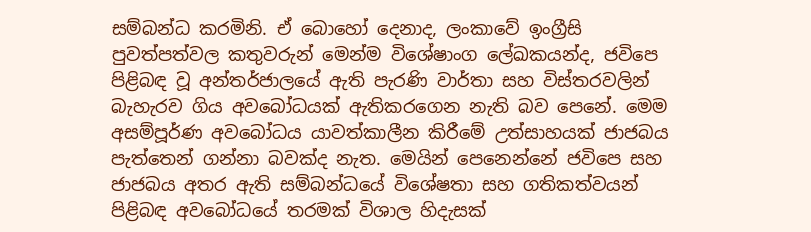සම්බන්ධ කරමිනි. ඒ බොහෝ දෙනාද, ලංකාවේ ඉංග්‍රීසි පුවත්පත්වල කතුවරුන් මෙන්ම විශේෂාංග ලේඛකයන්ද, ජවිපෙ පිළිබඳ වූ අන්තර්ජාලයේ ඇති පැරණි වාර්තා සහ විස්තරවලින් බැහැරව ගිය අවබෝධයක් ඇතිකරගෙන නැති බව පෙනේ. මෙම අසම්පූර්ණ අවබෝධය යාවත්කාලීන කිරීමේ උත්සාහයක් ජාජබය පැත්තෙන් ගන්නා බවක්ද නැත. මෙයින් පෙනෙන්නේ ජවිපෙ සහ ජාජබය අතර ඇති සම්බන්ධයේ විශේෂතා සහ ගතිකත්වයන් පිළිබඳ අවබෝධයේ තරමක් විශාල හිදැසක්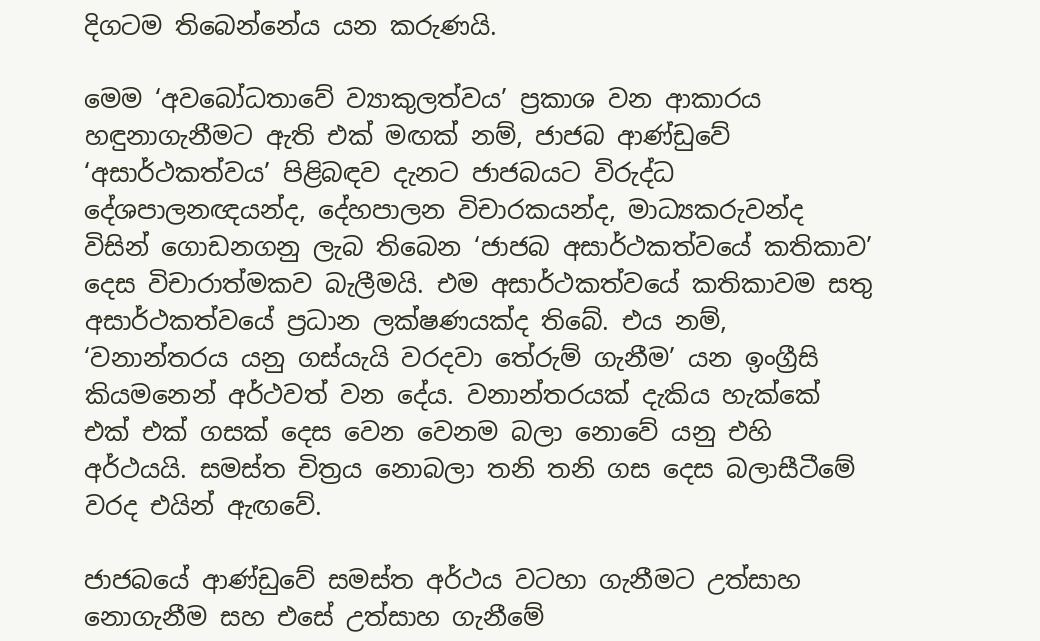දිගටම තිබෙන්නේය යන කරුණයි.

මෙම ‘අවබෝධතාවේ ව්‍යාකුලත්වය’ ප්‍රකාශ වන ආකාරය හඳුනාගැනීමට ඇති එක් මඟක් නම්, ජාජබ ආණ්ඩුවේ ‘අසාර්ථකත්වය’ පිළිබඳව දැනට ජාජබයට විරුද්ධ දේශපාලනඥයන්ද, දේහපාලන විචාරකයන්ද, මාධ්‍යකරුවන්ද විසින් ගොඩනගනු ලැබ තිබෙන ‘ජාජබ අසාර්ථකත්වයේ කතිකාව’ දෙස විචාරාත්මකව බැලීමයි. එම අසාර්ථකත්වයේ කතිකාවම සතු අසාර්ථකත්වයේ ප්‍රධාන ලක්ෂණයක්ද තිබේ. එය නම්, ‘වනාන්තරය යනු ගස්යැයි වරදවා තේරුම් ගැනීම’ යන ඉංග්‍රීසි කියමනෙන් අර්ථවත් වන දේය. වනාන්තරයක් දැකිය හැක්කේ එක් එක් ගසක් දෙස වෙන වෙනම බලා නොවේ යනු එහි අර්ථයයි. සමස්ත චිත්‍රය නොබලා තනි තනි ගස දෙස බලාසීටීමේ වරද එයින් ඇඟවේ.

ජාජබයේ ආණ්ඩුවේ සමස්ත අර්ථය වටහා ගැනීමට උත්සාහ නොගැනීම සහ එසේ උත්සාහ ගැනීමේ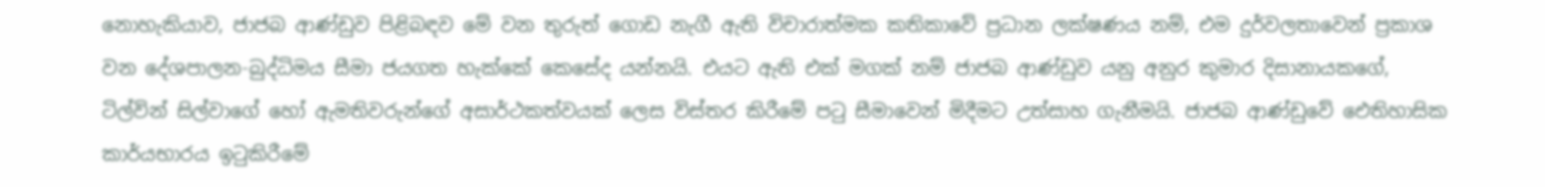නොහැකියාව, ජාජබ ආණ්ඩුව පිළිබඳව මේ වන තුරුත් ගොඩ නැගී ඇති විචාරාත්මක කතිකාවේ ප්‍රධාන ලක්ෂණය නම්, එම දුර්වලතාවෙන් ප්‍රකාශ වන දේශපාලන-බුද්ධිමය සීමා ජයගත හැක්කේ කෙසේද යන්නයි. එයට ඇති එක් මගක් නම් ජාජබ ආණ්ඩුව යනු අනුර කුමාර දිසානායකගේ, ටිල්වින් සිල්වාගේ හෝ ඇමතිවරුන්ගේ අසාර්ථකත්වයක් ලෙස විස්තර කිරීමේ පටු සීමාවෙන් මිදීමට උත්සාහ ගැනීමයි. ජාජබ ආණ්ඩුවේ ඓතිහාසික කාර්යභාරය ඉටුකිරීමේ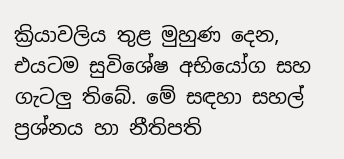ක්‍රියාවලිය තුළ මුහුණ දෙන, එයටම සුවිශේෂ අභියෝග සහ ගැටලු තිබේ. මේ සඳහා සහල් ප්‍රශ්නය හා නීතිපති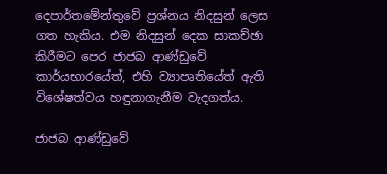දෙපාර්තමේන්තුවේ ප්‍රශ්නය නිදසුන් ලෙස ගත හැකිය. එම නිදසුන් දෙක සාකච්ඡා කිරීමට පෙර ජාජබ ආණ්ඩුවේ කාර්යභාරයේත්, එහි ව්‍යාපෘතියේත් ඇති විශේෂත්වය හඳුනාගැනීම වැදගත්ය.

ජාජබ ආණ්ඩුවේ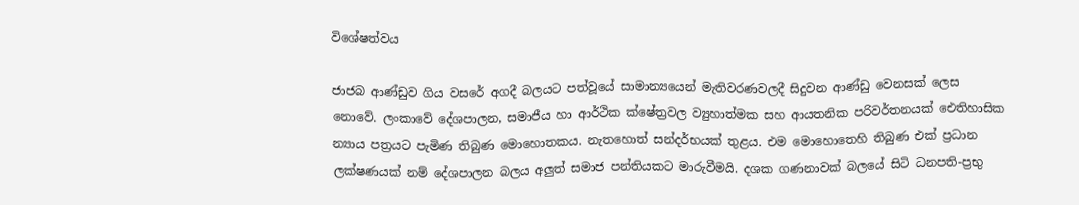විශේෂත්වය

ජාජබ ආණ්ඩුව ගිය වසරේ අගදී බලයට පත්වූයේ සාමාන්‍යයෙන් මැතිවරණවලදී සිදුවන ආණ්ඩු වෙනසක් ලෙස නොවේ. ලංකාවේ දේශපාලන, සමාජීය හා ආර්ථික ක්ෂේත්‍රවල ව්‍යුහාත්මක සහ ආයතනික පරිවර්තනයක් ඓතිහාසික න්‍යාය පත්‍රයට පැමිණ තිබුණ මොහොතකය. නැතහොත් සන්දර්භයක් තුළය. එම මොහොතෙහි තිබුණ එක් ප්‍රධාන ලක්ෂණයක් නම් දේශපාලන බලය අලුත් සමාජ පන්තියකට මාරුවීමයි. දශක ගණනාවක් බලයේ සිටි ධනපති-ප්‍රභු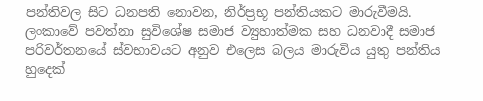පන්තිවල සිට ධනපති නොවන, නිර්ප්‍රභූ පන්තියකට මාරුවීමයි. ලංකාවේ පවත්නා සුවිශේෂ සමාජ ව්‍යුහාත්මක සහ ධනවාදී සමාජ පරිවර්තනයේ ස්වභාවයට අනුව එලෙස බලය මාරුවිය යුතු පන්තිය හුදෙක්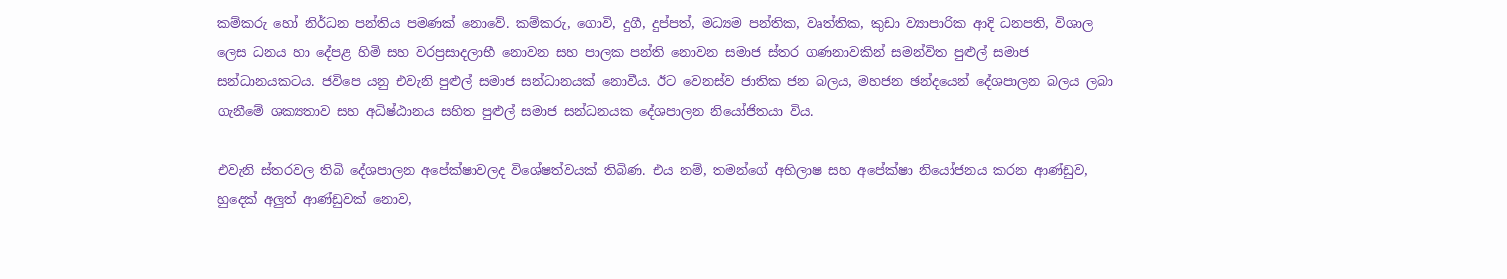කම්කරු හෝ නිර්ධන පන්තිය පමණක් නොවේ. කම්කරු, ගොවි, දුගී, දුප්පත්, මධ්‍යම පන්තික, වෘත්තික, කුඩා ව්‍යාපාරික ආදි ධනපති, විශාල ලෙස ධනය හා දේපළ හිමි සහ වරප්‍රසාදලාභී නොවන සහ පාලක පන්ති නොවන සමාජ ස්තර ගණනාවකින් සමන්විත පුළුල් සමාජ සන්ධානයකටය. ජවිපෙ යනු එවැනි පුළුල් සමාජ සන්ධානයක් නොවීය. ඊට වෙනස්ව ජාතික ජන බලය, මහජන ඡන්දයෙන් දේශපාලන බලය ලබා ගැනීමේ ශක්‍යතාව සහ අධිෂ්ඨානය සහිත පුළුල් සමාජ සන්ධනයක දේශපාලන නියෝජිතයා විය.

එවැනි ස්තරවල තිබි දේශපාලන අපේක්ෂාවලද විශේෂත්වයක් තිබිණ. එය නම්, තමන්ගේ අභිලාෂ සහ අපේක්ෂා නියෝජනය කරන ආණ්ඩුව, හුදෙක් අලුත් ආණ්ඩුවක් නොව,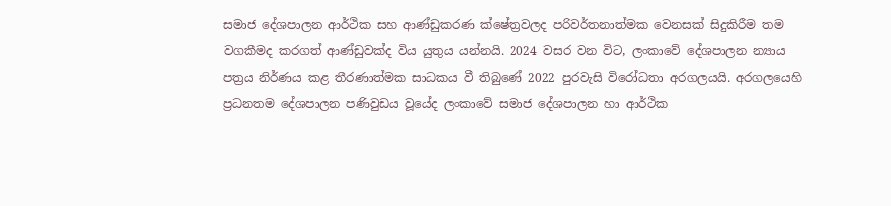සමාජ දේශපාලන ආර්ථික සහ ආණ්ඩුකරණ ක්ෂේත්‍රවලද පරිවර්තනාත්මක වෙනසක් සිදුකිරීම තම වගකීමද කරගත් ආණ්ඩුවක්ද විය යුතුය යන්නයි. 2024 වසර වන විට, ලංකාවේ දේශපාලන න්‍යාය පත්‍රය නිර්ණය කළ තීරණාත්මක සාධකය වී තිබුණේ 2022 පුරවැසි විරෝධතා අරගලයයි. අරගලයෙහි ප්‍රධනතම දේශපාලන පණිවුඩය වූයේද ලංකාවේ සමාජ දේශපාලන හා ආර්ථික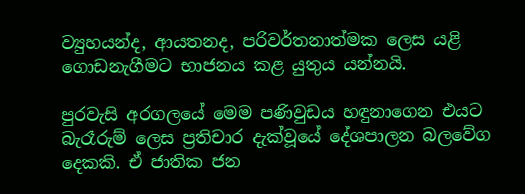ව්‍යුහයන්ද, ආයතනද, පරිවර්තනාත්මක ලෙස යළි ගොඩනැගීමට භාජනය කළ යුතුය යන්නයි.

පුරවැසි අරගලයේ මෙම පණිවුඩය හඳුනාගෙන එයට බැරෑරුම් ලෙස ප්‍රතිචාර දැක්වූයේ දේශපාලන බලවේග දෙකකි. ඒ ජාතික ජන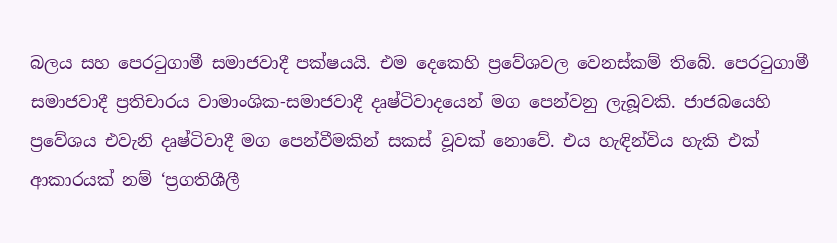බලය සහ පෙරටුගාමී සමාජවාදී පක්ෂයයි. එම දෙකෙහි ප්‍රවේශවල වෙනස්කම් තිබේ. පෙරටුගාමී සමාජවාදී ප්‍රතිචාරය වාමාංශික-සමාජවාදී දෘෂ්ටිවාදයෙන් මග පෙන්වනු ලැබූවකි. ජාජබයෙහි ප්‍රවේශය එවැනි දෘෂ්ටිවාදී මග පෙන්වීමකින් සකස් වූවක් නොවේ. එය හැඳින්විය හැකි එක් ආකාරයක් නම් ‘ප්‍රගතිශීලී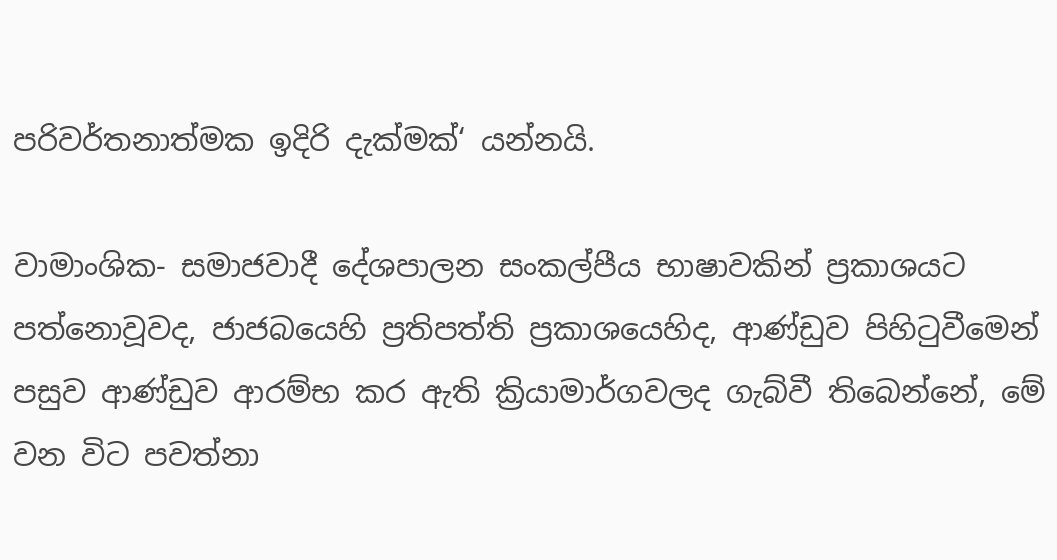පරිවර්තනාත්මක ඉදිරි දැක්මක්‘ යන්නයි.

වාමාංශික- සමාජවාදී දේශපාලන සංකල්පීය භාෂාවකින් ප්‍රකාශයට පත්නොවූවද, ජාජබයෙහි ප්‍රතිපත්ති ප්‍රකාශයෙහිද, ආණ්ඩුව පිහිටුවීමෙන් පසුව ආණ්ඩුව ආරම්භ කර ඇති ක්‍රියාමාර්ගවලද ගැබ්වී තිබෙන්නේ, මේ වන විට පවත්නා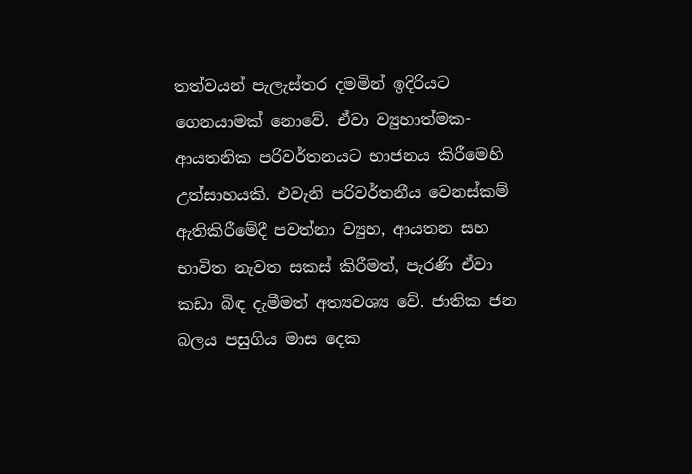තත්වයන් පැලැස්තර දමමින් ඉදිරියට ගෙනයාමක් නොවේ. ඒවා ව්‍යුහාත්මක-ආයතනික පරිවර්තනයට භාජනය කිරීමෙහි උත්සාහයකි. එවැනි පරිවර්තනීය වෙනස්කම් ඇතිකිරීමේදී පවත්නා ව්‍යුහ, ආයතන සහ භාවිත නැවත සකස් කිරීමත්, පැරණි ඒවා කඩා බිඳ දැමීමත් අත්‍යවශ්‍ය වේ. ජාතික ජන බලය පසුගිය මාස දෙක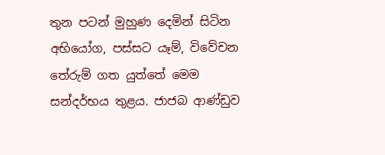තුන පටන් මුහුණ දෙමින් සිටින අභියෝග, පස්සට යෑම්, විවේචන තේරුම් ගත යුත්තේ මෙම සන්දර්භය තුළය. ජාජබ ආණ්ඩුව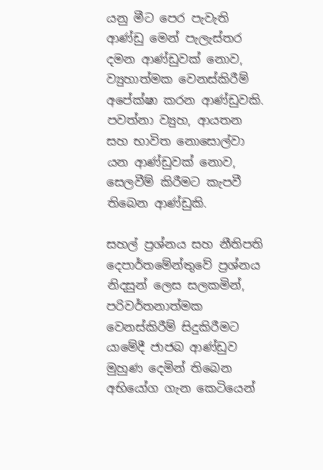යනු මීට පෙර පැවැති ආණ්ඩු මෙන් පැලැස්තර දමන ආණ්ඩුවක් නොව, ව්‍යුහාත්මක වෙනස්කිරීම් අපේක්ෂා කරන ආණ්ඩුවකි. පවත්නා ව්‍යුහ, ආයතන සහ භාවිත නොසොල්වා යන ආණ්ඩුවක් නොව, සෙලවීම් කිරීමට කැපවී තිබෙන ආණ්ඩුකි.

සහල් ප්‍රශ්නය සහ නීතිපති දෙපාර්තමේන්තුවේ ප්‍රශ්නය නිදසුන් ලෙස සලකමින්, පරිවර්තනාත්මක වෙනස්කිරීම් සිදුකිරීමට යාමේදී ජාජබ ආණ්ඩුව මුහුණ දෙමින් තිබෙන අභියෝග ගැන කෙටියෙන්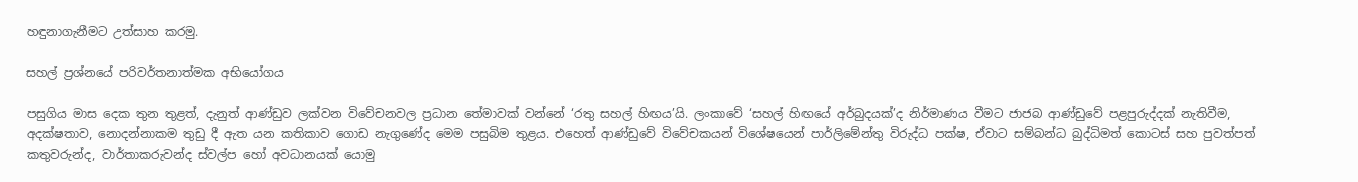හඳුනාගැනීමට උත්සාහ කරමු.

සහල් ප්‍රශ්නයේ පරිවර්තනාත්මක අභියෝගය

පසුගිය මාස දෙක තුන තුළත්, දැනුත් ආණ්ඩුව ලක්වන විවේචනවල ප්‍රධාන තේමාවක් වන්නේ ‘රතු සහල් හිඟය’යි. ලංකාවේ ‘සහල් හිඟයේ අර්බුදයක්’ද නිර්මාණය වීමට ජාජබ ආණ්ඩුවේ පළපුරුද්දක් නැතිවීම, අදක්ෂතාව, නොදන්නාකම තුඩු දී ඇත යන කතිකාව ගොඩ නැගුණේද මෙම පසුබිම තුළය. එහෙත් ආණ්ඩුවේ විවේචකයන් විශේෂයෙන් පාර්ලිමේන්තු විරුද්ධ පක්ෂ, ඒවාට සම්බන්ධ බුද්ධිමත් කොටස් සහ පුවත්පත් කතුවරුන්ද, වාර්තාකරුවන්ද ස්වල්ප හෝ අවධානයක් යොමු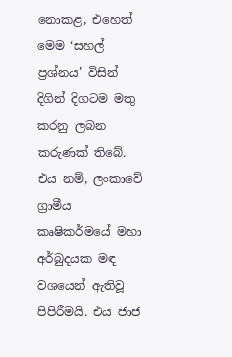නොකළ, එහෙත් මෙම ‘සහල් ප්‍රශ්නය’ විසින් දිගින් දිගටම මතු කරනු ලබන කරුණක් තිබේ. එය නම්, ලංකාවේ ග්‍රාමීය කෘෂිකර්මයේ මහා අර්බුදයක මඳ වශයෙන් ඇතිවූ පිපිරීමයි. එය ජාජ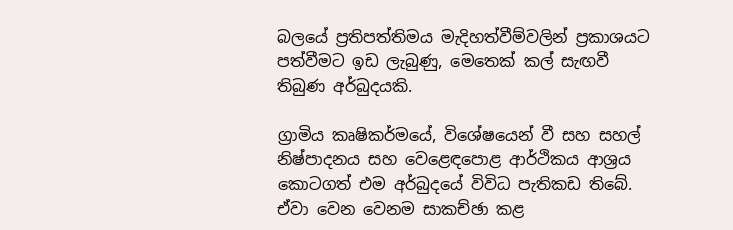බලයේ ප්‍රතිපත්තිමය මැදිහත්වීම්වලින් ප්‍රකාශයට පත්වීමට ඉඩ ලැබුණු, මෙතෙක් කල් සැඟවී තිබුණ අර්බුදයකි.

ග්‍රාමිය කෘෂිකර්මයේ, විශේෂයෙන් වී සහ සහල් නිෂ්පාදනය සහ වෙළෙඳපොළ ආර්ථිකය ආශ්‍රය කොටගත් එම අර්බුදයේ විවිධ පැතිකඩ තිබේ. ඒවා වෙන වෙනම සාකච්ඡා කළ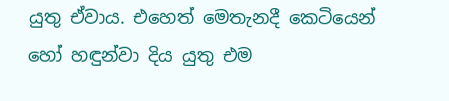යුතු ඒවාය. එහෙත් මෙතැනදී කෙටියෙන් හෝ හඳුන්වා දිය යුතු එම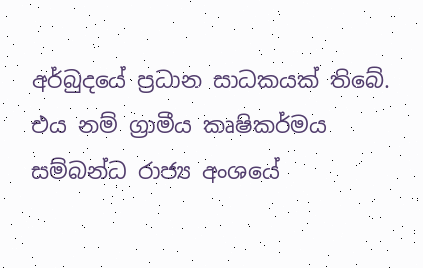අර්බුදයේ ප්‍රධාන සාධකයක් තිබේ. එය නම් ග්‍රාමීය කෘෂිකර්මය සම්බන්ධ රාජ්‍ය අංශයේ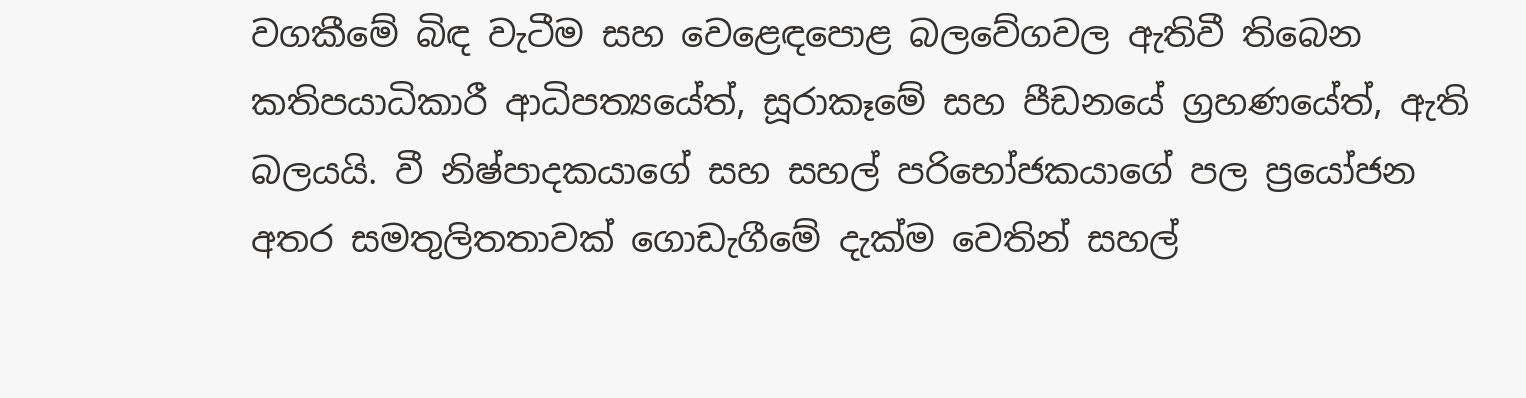වගකීමේ බිඳ වැටීම සහ වෙළෙඳපොළ බලවේගවල ඇතිවී තිබෙන කතිපයාධිකාරී ආධිපත්‍යයේත්, සූරාකෑමේ සහ පීඩනයේ ග්‍රහණයේත්, ඇති බලයයි. වී නිෂ්පාදකයාගේ සහ සහල් පරිභෝජකයාගේ පල ප්‍රයෝජන අතර සමතුලිතතාවක් ගොඩැගීමේ දැක්ම වෙතින් සහල්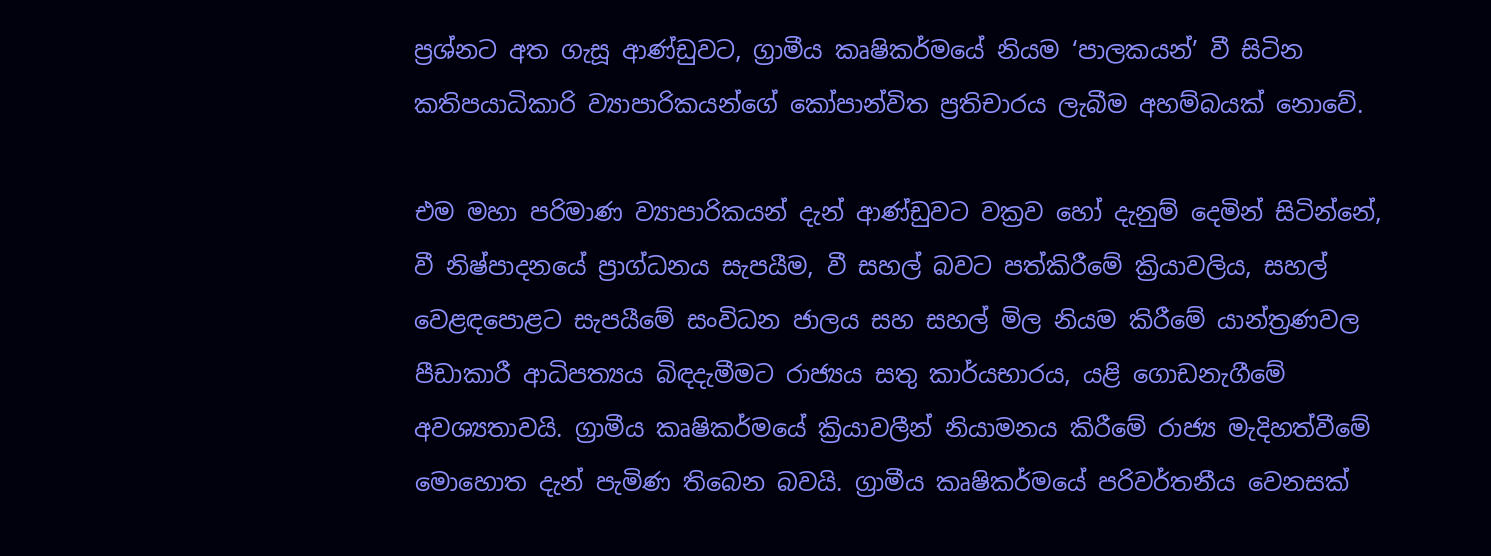ප්‍රශ්නට අත ගැසූ ආණ්ඩුවට, ග්‍රාමීය කෘෂිකර්මයේ නියම ‘පාලකයන්’ වී සිටින කතිපයාධිකාරි ව්‍යාපාරිකයන්ගේ කෝපාන්විත ප්‍රතිචාරය ලැබීම අහම්බයක් නොවේ.

එම මහා පරිමාණ ව්‍යාපාරිකයන් දැන් ආණ්ඩුවට වක්‍රව හෝ දැනුම් දෙමින් සිටින්නේ, වී නිෂ්පාදනයේ ප්‍රාග්ධනය සැපයීම, වී සහල් බවට පත්කිරීමේ ක්‍රියාවලිය, සහල් වෙළඳපොළට සැපයීමේ සංවිධන ජාලය සහ සහල් මිල නියම කිරීමේ යාන්ත්‍රණවල පීඩාකාරී ආධිපත්‍යය බිඳදැමීමට රාජ්‍යය සතු කාර්යභාරය, යළි ගොඩනැගීමේ අවශ්‍යතාවයි. ග්‍රාමීය කෘෂිකර්මයේ ක්‍රියාවලීන් නියාමනය කිරීමේ රාජ්‍ය මැදිහත්වීමේ මොහොත දැන් පැමිණ තිබෙන බවයි. ග්‍රාමීය කෘෂිකර්මයේ පරිවර්තනීය වෙනසක්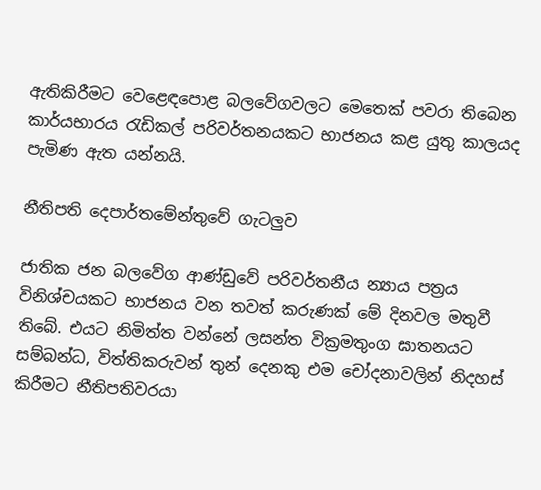ඇතිකිරීමට වෙළෙඳපොළ බලවේගවලට මෙතෙක් පවරා තිබෙන කාර්යභාරය රැඩිකල් පරිවර්තනයකට භාජනය කළ යුතු කාලයද පැමිණ ඇත යන්නයි.

නීතිපති දෙපාර්තමේන්තුවේ ගැටලුව

ජාතික ජන බලවේග ආණ්ඩුවේ පරිවර්තනීය න්‍යාය පත්‍රය විනිශ්චයකට භාජනය වන තවත් කරුණක් මේ දිනවල මතුවී තිබේ. එයට නිමිත්ත වන්නේ ලසන්ත වික්‍රමතුංග ඝාතනයට සම්බන්ධ, විත්තිකරුවන් තුන් දෙනකු එම චෝදනාවලින් නිදහස් කිරීමට නීතිපතිවරයා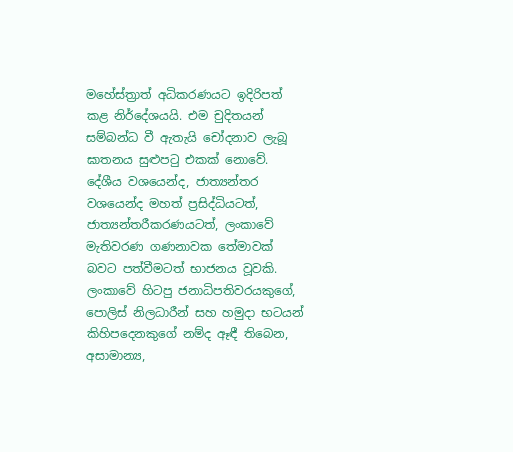මහේස්ත්‍රාත් අධිකරණයට ඉදිරිපත් කළ නිර්දේශයයි. එම චුදිතයන් සම්බන්ධ වී ඇතැයි චෝදනාව ලැබූ ඝාතනය සුළුපටු එකක් නොවේ. දේශීය වශයෙන්ද, ජාත්‍යන්තර වශයෙන්ද මහත් ප්‍රසිද්ධියටත්, ජාත්‍යන්තරීකරණයටත්, ලංකාවේ මැතිවරණ ගණනාවක තේමාවක් බවට පත්වීමටත් භාජනය වූවකි. ලංකාවේ හිටපු ජනාධිපතිවරයකුගේ, පොලිස් නිලධාරීන් සහ හමුදා භටයන් කිහිපදෙනකුගේ නම්ද ඈඳී තිබෙන, අසාමාන්‍ය,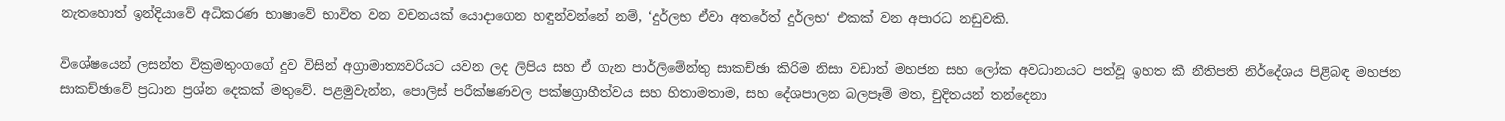නැතහොත් ඉන්දියාවේ අධිකරණ භාෂාවේ භාවිත වන වචනයක් යොදාගෙන හඳුන්වන්නේ නම්, ‘දුර්ලභ ඒවා අතරේත් දුර්ලභ‘ එකක් වන අපාරධ නඩුවකි.

විශේෂයෙන් ලසන්ත වික්‍රමතුංගගේ දුව විසින් අග්‍රාමාත්‍යවරියට යවන ලද ලිපිය සහ ඒ ගැන පාර්ලිමේන්තු සාකච්ඡා කිරිම නිසා වඩාත් මහජන සහ ලෝක අවධානයට පත්වූ ඉහත කී නීතිපති නිර්දේශය පිළිබඳ මහජන සාකච්ඡාවේ ප්‍රධාන ප්‍රශ්න දෙකක් මතුවේ. පළමුවැන්න, පොලිස් පරීක්ෂණවල පක්ෂග්‍රාහීත්වය සහ හිතාමතාම, සහ දේශපාලන බලපෑම් මත, චුදිතයන් තන්දෙනා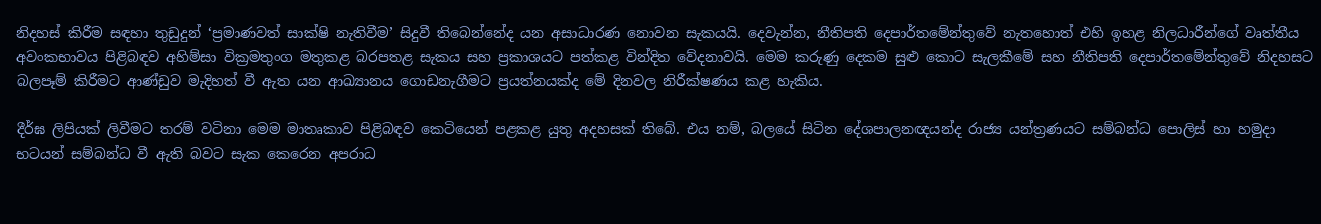නිදහස් කිරීම සඳහා තුඩුදුන් ‘ප්‍රමාණවත් සාක්ෂි නැතිවීම’ සිදුවී තිබෙන්නේද යන අසාධාරණ නොවන සැකයයි. දෙවැන්න, නීතිපති දෙපාර්තමේන්තුවේ නැතහොත් එහි ඉහළ නිලධාරීන්ගේ වෘත්තීය අවංකභාවය පිළිබඳව අහිම්සා වික්‍රමතුංග මතුකළ බරපතළ සැකය සහ ප්‍රකාශයට පත්කළ වින්දිත වේදනාවයි. මෙම කරුණු දෙකම සුළු කොට සැලකීමේ සහ නීතිපති දෙපාර්තමේන්තුවේ නිදහසට බලපෑම් කිරීමට ආණ්ඩුව මැදිහත් වී ඇත යන ආඛ්‍යානය ගොඩනැගීමට ප්‍රයත්නයක්ද මේ දිනවල නිරීක්ෂණය කළ හැකිය.

දීර්ඝ ලිපියක් ලිවීමට තරම් වටිනා මෙම මාතෘකාව පිළිබඳව කෙටියෙන් පළකළ යුතු අදහසක් තිබේ. එය නම්, බලයේ සිටින දේශපාලනඥයන්ද රාජ්‍ය යන්ත්‍රණයට සම්බන්ධ පොලිස් හා හමුදා භටයන් සම්බන්ධ වී ඇති බවට සැක කෙරෙන අපරාධ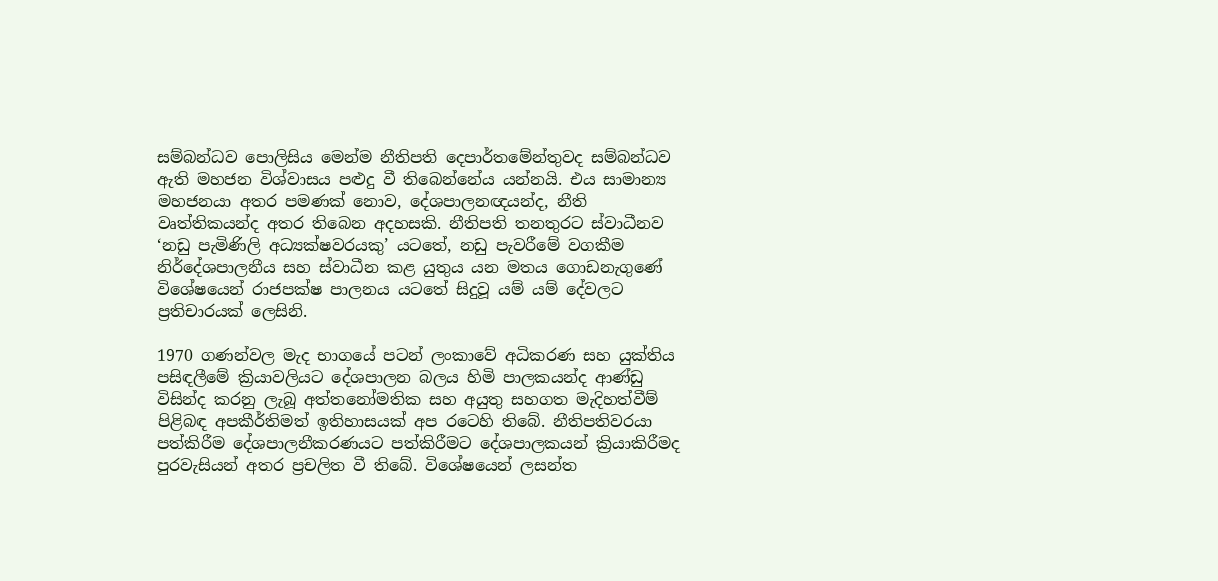සම්බන්ධව පොලිසිය මෙන්ම නීතිපති දෙපාර්තමේන්තුවද සම්බන්ධව ඇති මහජන විශ්වාසය පළුදු වී තිබෙන්නේය යන්නයි. එය සාමාන්‍ය මහජනයා අතර පමණක් නොව, දේශපාලනඥයන්ද, නීති වෘත්තිකයන්ද අතර තිබෙන අදහසකි. නීතිපති තනතුරට ස්වාධීනව ‘නඩු පැමිණිලි අධ්‍යක්ෂවරයකු’ යටතේ, නඩු පැවරීමේ වගකීම නිර්දේශපාලනීය සහ ස්වාධීන කළ යුතුය යන මතය ගොඩනැගුණේ විශේෂයෙන් රාජපක්ෂ පාලනය යටතේ සිදුවූ යම් යම් දේවලට ප්‍රතිචාරයක් ලෙසිනි.

1970 ගණන්වල මැද භාගයේ පටන් ලංකාවේ අධිකරණ සහ යුක්තිය පසිඳලීමේ ක්‍රියාවලියට දේශපාලන බලය හිමි පාලකයන්ද ආණ්ඩු විසින්ද කරනු ලැබූ අත්තනෝමතික සහ අයුතු සහගත මැදිහත්වීම් පිළිබඳ අපකීර්තිමත් ඉතිහාසයක් අප රටෙහි තිබේ. නීතිපතිවරයා පත්කිරීම දේශපාලනීකරණයට පත්කිරීමට දේශපාලකයන් ක්‍රියාකිරීමද පුරවැසියන් අතර ප්‍රචලිත වී තිබේ. විශේෂයෙන් ලසන්ත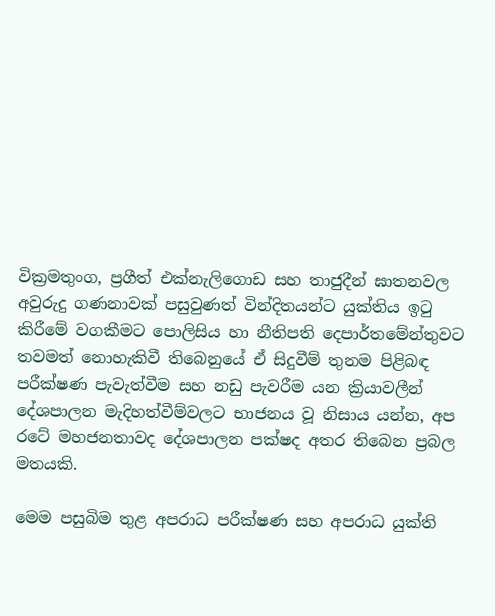වික්‍රමතුංග, ප්‍රගීත් එක්නැලිගොඩ සහ තාජුදීන් ඝාතනවල අවුරුදු ගණනාවක් පසුවුණත් වින්දිතයන්ට යුක්තිය ඉටු කිරීමේ වගකීමට පොලිසිය හා නීතිපති දෙපාර්තමේන්තුවට තවමත් නොහැකිවී තිබෙනුයේ ඒ සිදුවීම් තුනම පිළිබඳ පරීක්ෂණ පැවැත්වීම සහ නඩු පැවරීම යන ක්‍රියාවලීන් දේශපාලන මැදිහත්වීම්වලට භාජනය වූ නිසාය යන්න, අප රටේ මහජනතාවද දේශපාලන පක්ෂද අතර තිබෙන ප්‍රබල මතයකි.

මෙම පසුබිම තුළ අපරාධ පරීක්ෂණ සහ අපරාධ යුක්ති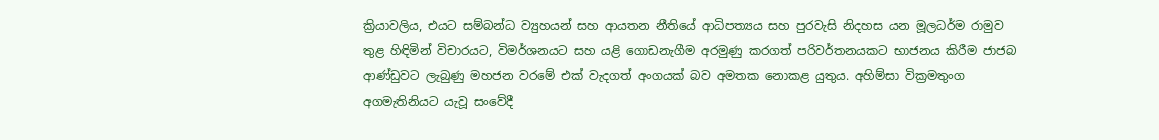ක්‍රියාවලිය, එයට සම්බන්ධ ව්‍යුහයන් සහ ආයතන නීතියේ ආධිපත්‍යය සහ පුරවැසි නිදහස යන මූලධර්ම රාමුව තුළ හිඳිමින් විචාරයට, විමර්ශනයට සහ යළි ගොඩනැගීම අරමුණු කරගත් පරිවර්තනයකට භාජනය කිරීම ජාජබ ආණ්ඩුවට ලැබුණු මහජන වරමේ එක් වැදගත් අංගයක් බව අමතක නොකළ යුතුය. අහිම්සා වික්‍රමතුංග අගමැතිනියට යැවූ සංවේදී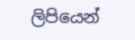ලිපියෙන්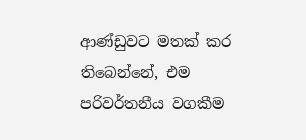ආණ්ඩුවට මතක් කර තිබෙන්නේ, එම පරිවර්තනීය වගකීම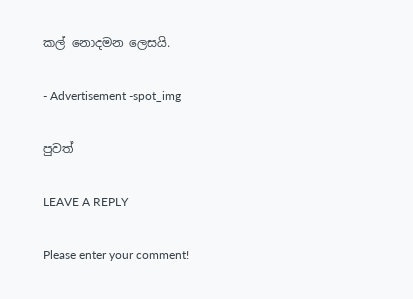කල් නොදමන ලෙසයි.

- Advertisement -spot_img

පුවත්

LEAVE A REPLY

Please enter your comment!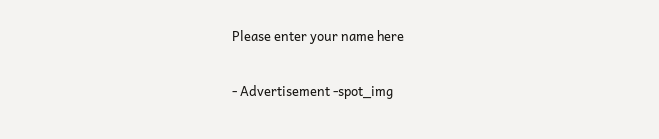Please enter your name here

- Advertisement -spot_img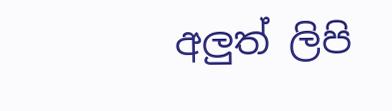අලුත් ලිපි